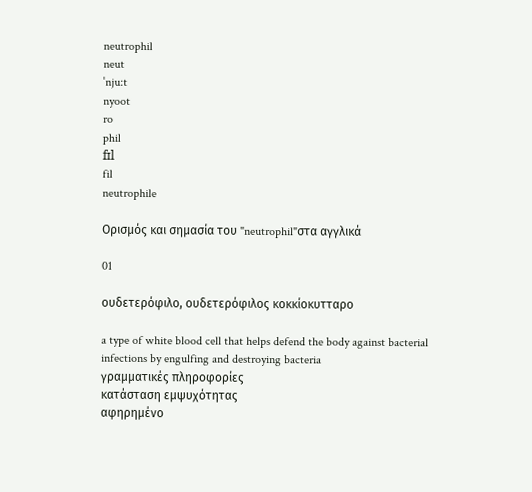neutrophil
neut
ˈnju:t
nyoot
ro
phil
fɪl
fil
neutrophile

Ορισμός και σημασία του "neutrophil"στα αγγλικά

01

ουδετερόφιλο, ουδετερόφιλος κοκκίοκυτταρο

a type of white blood cell that helps defend the body against bacterial infections by engulfing and destroying bacteria
γραμματικές πληροφορίες
κατάσταση εμψυχότητας
αφηρημένο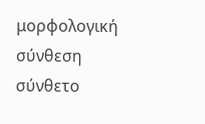μορφολογική σύνθεση
σύνθετο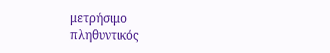μετρήσιμο
πληθυντικός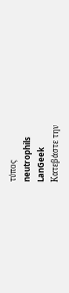τύπος
neutrophils
LanGeek
Κατεβάστε την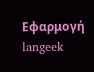Εφαρμογή
langeek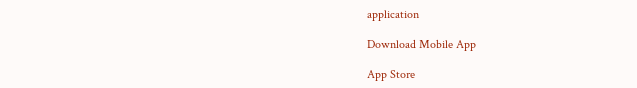application

Download Mobile App

App Store